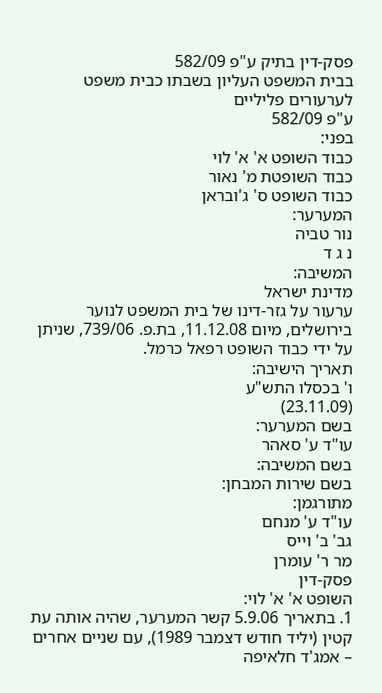פסק-דין בתיק ע"פ 582/09
בבית המשפט העליון בשבתו כבית משפט לערעורים פליליים
ע"פ 582/09
בפני:
כבוד השופט א' א' לוי
כבוד השופטת מ' נאור
כבוד השופט ס' ג'ובראן
המערער:
נור טביה
נ ג ד
המשיבה:
מדינת ישראל
ערעור על גזר-דינו של בית המשפט לנוער בירושלים, מיום 11.12.08, בת.פ. 739/06, שניתן על ידי כבוד השופט רפאל כרמל.
תאריך הישיבה:
ו' בכסלו התש"ע
(23.11.09)
בשם המערער:
עו"ד ע' סאהר
בשם המשיבה:
בשם שירות המבחן:
מתורגמן:
עו"ד ע' מנחם
גב' ב' וייס
מר ר' עומרן
פסק-דין
השופט א' א' לוי:
1. בתאריך 5.9.06 קשר המערער, שהיה אותה עת קטין (יליד חודש דצמבר 1989), עם שניים אחרים – אמג'ד חלאיפה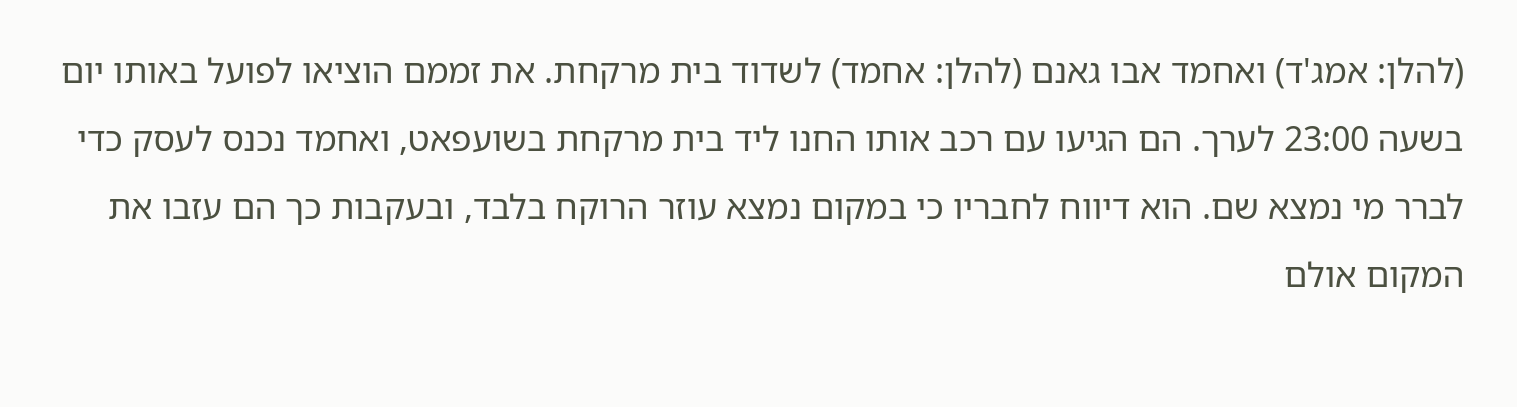(להלן: אמג'ד) ואחמד אבו גאנם (להלן: אחמד) לשדוד בית מרקחת. את זממם הוציאו לפועל באותו יום בשעה 23:00 לערך. הם הגיעו עם רכב אותו החנו ליד בית מרקחת בשועפאט, ואחמד נכנס לעסק כדי לברר מי נמצא שם. הוא דיווח לחבריו כי במקום נמצא עוזר הרוקח בלבד, ובעקבות כך הם עזבו את המקום אולם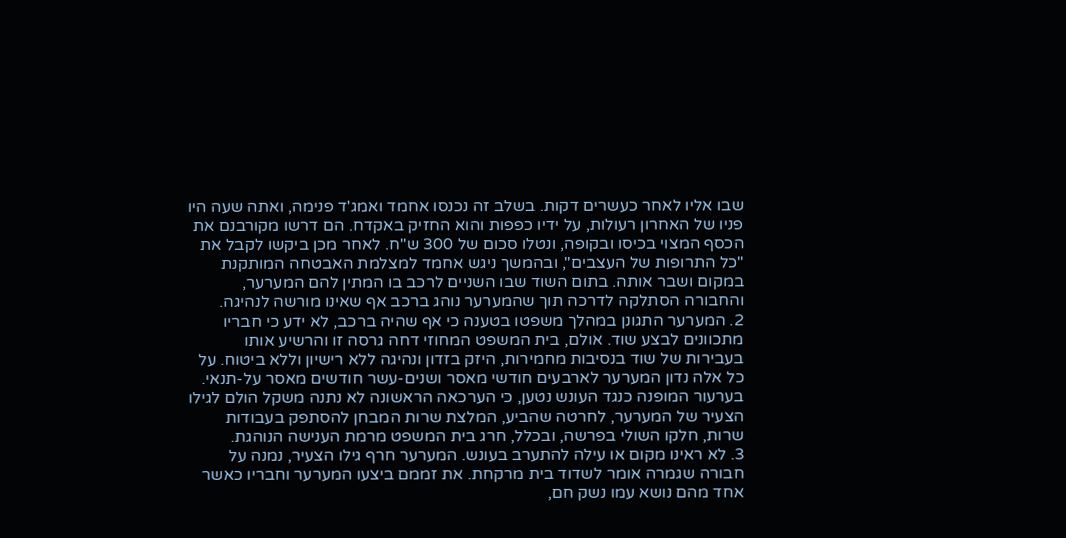שבו אליו לאחר כעשרים דקות. בשלב זה נכנסו אחמד ואמג'ד פנימה, ואתה שעה היו פניו של האחרון רעולות, על ידיו כפפות והוא החזיק באקדח. הם דרשו מקורבנם את הכסף המצוי בכיסו ובקופה, ונטלו סכום של 300 ש"ח. לאחר מכן ביקשו לקבל את "כל התרופות של העצבים", ובהמשך ניגש אחמד למצלמת האבטחה המותקנת במקום ושבר אותה. בתום השוד שבו השניים לרכב בו המתין להם המערער, והחבורה הסתלקה לדרכה תוך שהמערער נוהג ברכב אף שאינו מורשה לנהיגה.
2. המערער התגונן במהלך משפטו בטענה כי אף שהיה ברכב, לא ידע כי חבריו מתכוונים לבצע שוד. אולם, בית המשפט המחוזי דחה גרסה זו והרשיע אותו בעבירות של שוד בנסיבות מחמירות, היזק בזדון ונהיגה ללא רישיון וללא ביטוח. על כל אלה נדון המערער לארבעים חודשי מאסר ושנים-עשר חודשים מאסר על-תנאי.
בערעור המופנה כנגד העונש נטען, כי הערכאה הראשונה לא נתנה משקל הולם לגילו הצעיר של המערער, לחרטה שהביע, המלצת שרות המבחן להסתפק בעבודות שרות, חלקו השולי בפרשה, ובכלל, חרג בית המשפט מרמת הענישה הנוהגת.
3. לא ראינו מקום או עילה להתערב בעונש. המערער חרף גילו הצעיר, נמנה על חבורה שגמרה אומר לשדוד בית מרקחת. את זממם ביצעו המערער וחבריו כאשר אחד מהם נושא עמו נשק חם,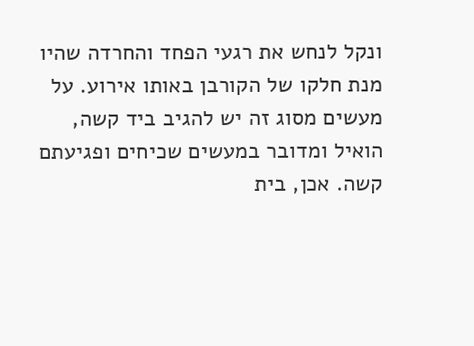ונקל לנחש את רגעי הפחד והחרדה שהיו מנת חלקו של הקורבן באותו אירוע. על מעשים מסוג זה יש להגיב ביד קשה, הואיל ומדובר במעשים שכיחים ופגיעתם קשה. אכן, בית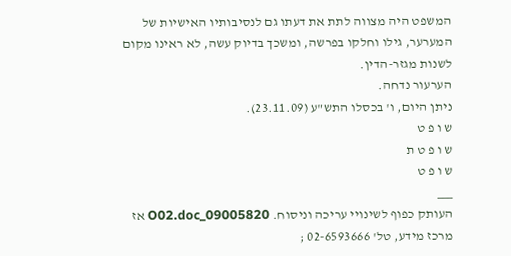המשפט היה מצווה לתת את דעתו גם לנסיבותיו האישיות של המערער, גילו וחלקו בפרשה, ומשכך בדיוק עשה, לא ראינו מקום לשנות מגזר-הדין.
הערעור נדחה.
ניתן היום, ו' בכסלו התש"ע (23.11.09).
ש ו פ ט
ש ו פ ט ת
ש ו פ ט
___
העותק כפוף לשינויי עריכה וניסוח. 09005820_O02.doc אז
מרכז מידע, טל' 02-6593666 ;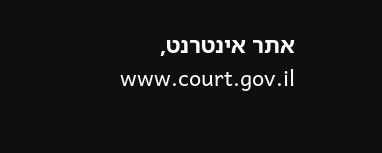אתר אינטרנט, www.court.gov.il